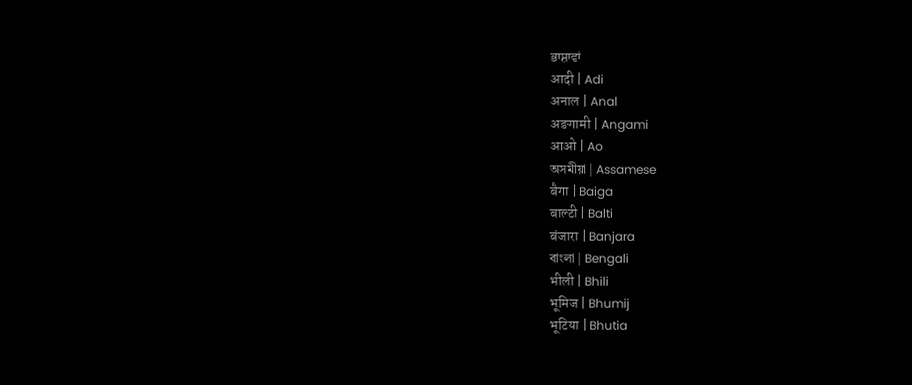ਭਾਸ਼ਾਵਾਂ
आदी | Adi
अनाल | Anal
अङगामी | Angami
आओ | Ao
অসমীয়া | Assamese
बैगा | Baiga
बाल्टी | Balti
बंजारा | Banjara
বাংলা | Bengali
भीली | Bhili
भूमिज | Bhumij
भूटिया | Bhutia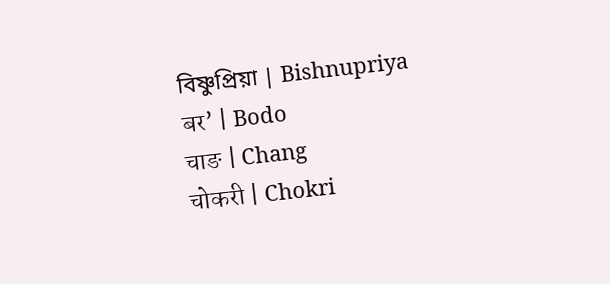বিষ্ণুপ্রিয়া | Bishnupriya
बर’ | Bodo
चाङ | Chang
चोकरी | Chokri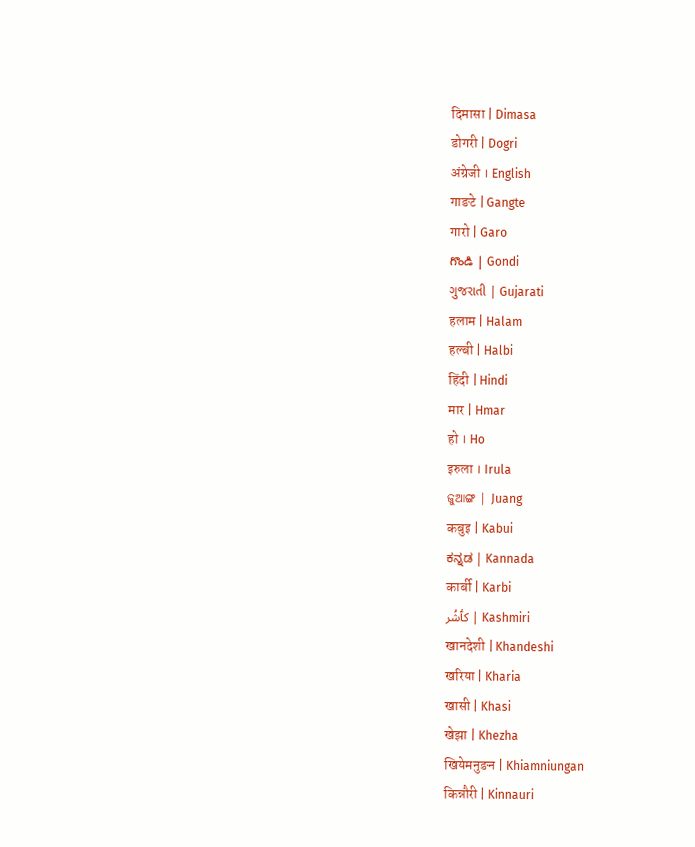दिमासा | Dimasa
डोगरी | Dogri
अंग्रेजी । English
गाङटे | Gangte
गारो | Garo
గొండి | Gondi
ગુજરાતી | Gujarati
हलाम | Halam
हल्बी | Halbi
हिंदी | Hindi
मार | Hmar
हो । Ho
इरुला । Irula
ଜୁଆଙ୍ଗ | Juang
कबुइ | Kabui
ಕನ್ನಡ | Kannada
कार्बी | Karbi
کٲشُر | Kashmiri
खानदेशी | Khandeshi
खरिया | Kharia
खासी | Khasi
खेझा | Khezha
खियेमनुङन | Khiamniungan
किन्नौरी | Kinnauri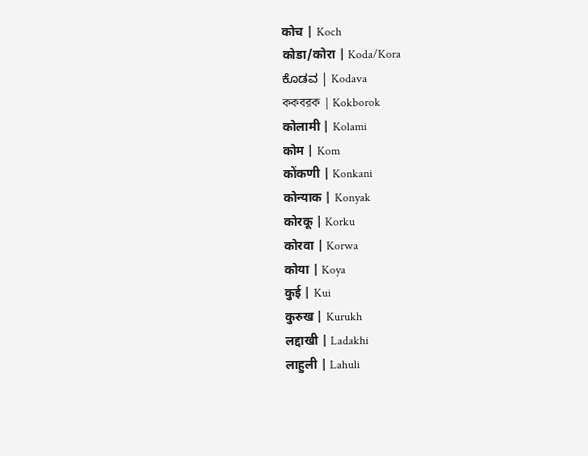कोच | Koch
कोडा/कोरा | Koda/Kora
ಕೊಡವ | Kodava
ককবরক | Kokborok
कोलामी | Kolami
कोम | Kom
कोंकणी | Konkani
कोन्याक | Konyak
कोरकू | Korku
कोरवा | Korwa
कोया | Koya
कुई | Kui
कुरुख | Kurukh
लद्दाखी | Ladakhi
लाहुली | Lahuli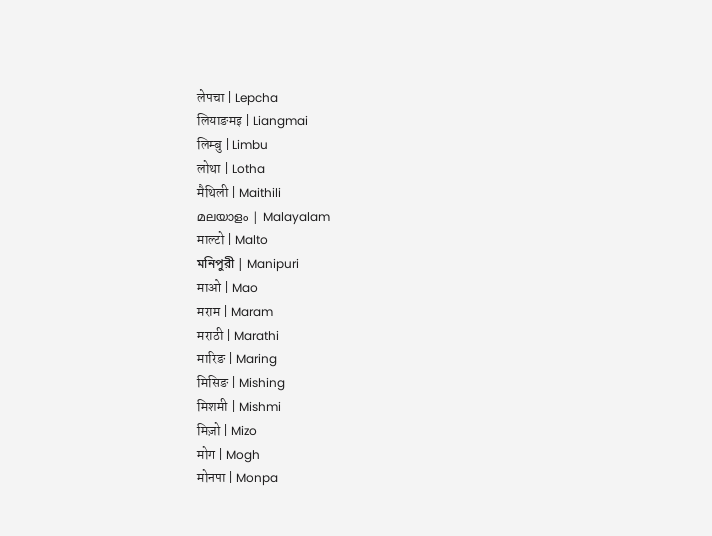लेपचा | Lepcha
लियाङमइ | Liangmai
लिम्बु | Limbu
लोथा | Lotha
मैथिली | Maithili
മലയാളം | Malayalam
माल्टो | Malto
মনিপুরী | Manipuri
माओ | Mao
मराम | Maram
मराठी | Marathi
मारिङ | Maring
मिसिङ | Mishing
मिशमी | Mishmi
मिज़ो | Mizo
मोग | Mogh
मोनपा | Monpa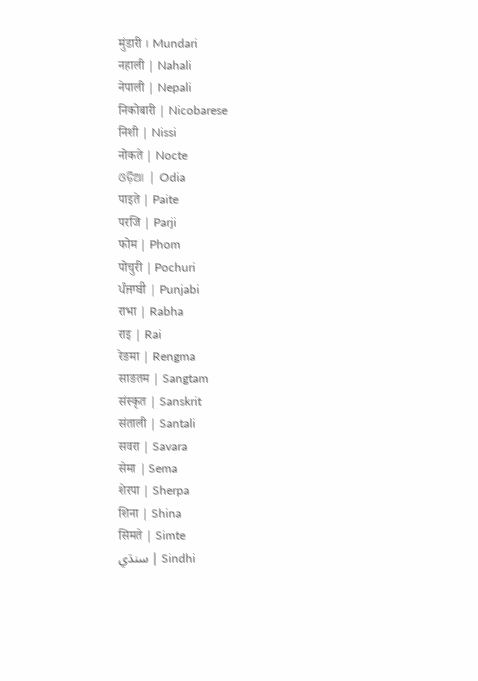मुंडारी । Mundari
नहाली | Nahali
नेपाली | Nepali
निकोबारी | Nicobarese
निशी | Nissi
नोकते | Nocte
ଓଡ଼ିଆ | Odia
पाइते | Paite
परजि | Parji
फोम | Phom
पोचुरी | Pochuri
ਪੰਜਾਬੀ | Punjabi
राभा | Rabha
राइ | Rai
रेङमा | Rengma
साङतम | Sangtam
संस्कृत | Sanskrit
संताली | Santali
सवरा | Savara
सेमा | Sema
शेरपा | Sherpa
शिना | Shina
सिमते | Simte
سنڌي | Sindhi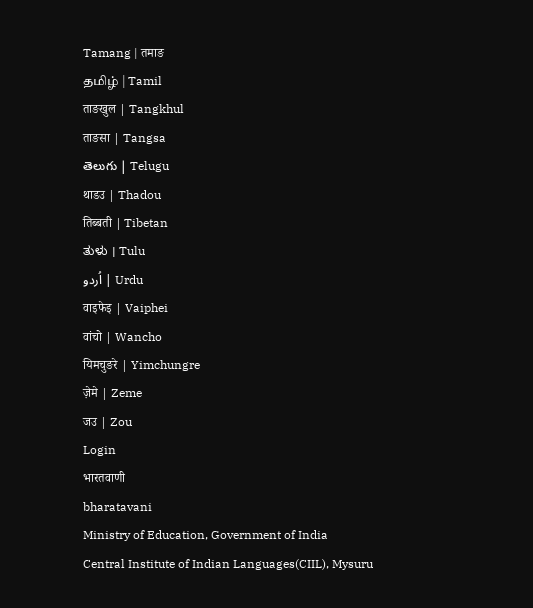Tamang | तमाङ
தமிழ் | Tamil
ताङखुल | Tangkhul
ताङसा | Tangsa
తెలుగు | Telugu
थाडउ | Thadou
तिब्बती | Tibetan
ತುಳು । Tulu
اُردو | Urdu
वाइफेइ | Vaiphei
वांचो | Wancho
यिमचुङरे | Yimchungre
ज़ेमे | Zeme
जउ | Zou
Login
भारतवाणी
bharatavani
Ministry of Education, Government of India
Central Institute of Indian Languages(CIIL), Mysuru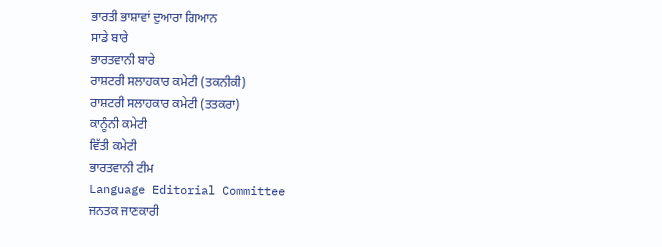ਭਾਰਤੀ ਭਾਸ਼ਾਵਾਂ ਦੁਆਰਾ ਗਿਆਨ
ਸਾਡੇ ਬਾਰੇ
ਭਾਰਤਵਾਨੀ ਬਾਰੇ
ਰਾਸ਼ਟਰੀ ਸਲਾਹਕਾਰ ਕਮੇਟੀ (ਤਕਨੀਕੀ)
ਰਾਸ਼ਟਰੀ ਸਲਾਹਕਾਰ ਕਮੇਟੀ (ਤਤਕਰਾ)
ਕਾਨੂੰਨੀ ਕਮੇਟੀ
ਵਿੱਤੀ ਕਮੇਟੀ
ਭਾਰਤਵਾਨੀ ਟੀਮ
Language Editorial Committee
ਜਨਤਕ ਜਾਣਕਾਰੀ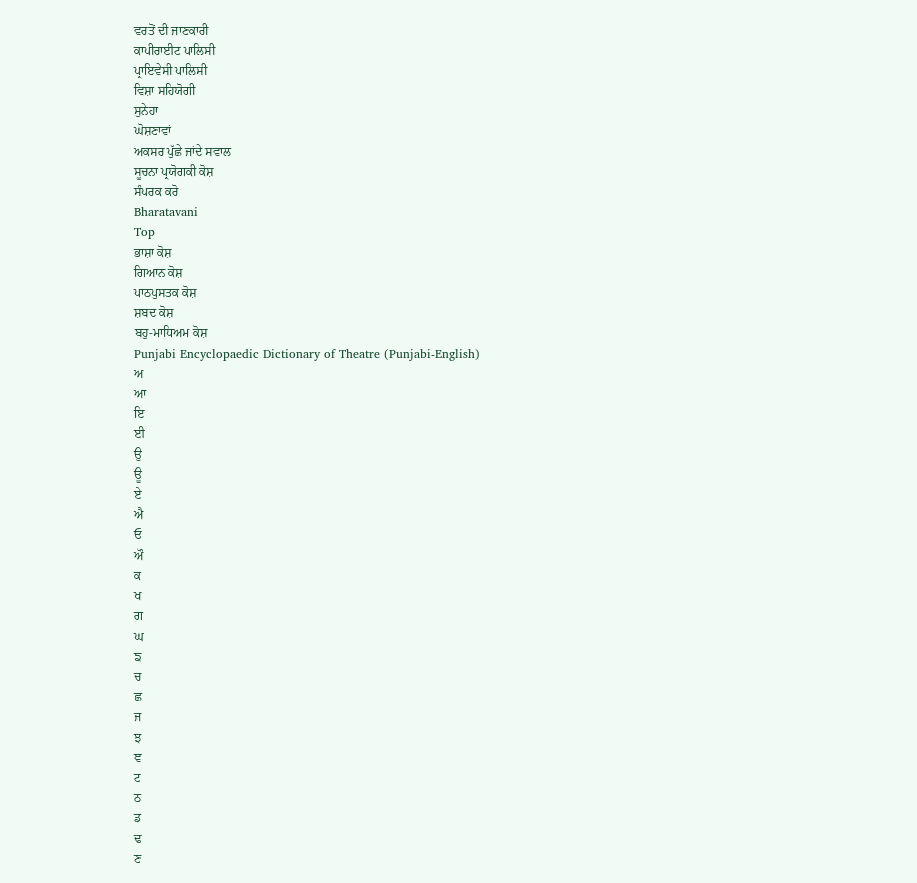ਵਰਤੋਂ ਦੀ ਜਾਣਕਾਰੀ
ਕਾਪੀਰਾਈਟ ਪਾਲਿਸੀ
ਪ੍ਰਾਇਵੇਸੀ ਪਾਲਿਸੀ
ਵਿਸ਼ਾ ਸਹਿਯੋਗੀ
ਸੁਨੇਹਾ
ਘੋਸ਼ਣਾਵਾਂ
ਅਕਸਰ ਪੁੱਛੇ ਜਾਂਦੇ ਸਵਾਲ
ਸੂਚਨਾ ਪ੍ਰਯੋਗਕੀ ਕੋਸ਼
ਸੰਪਰਕ ਕਰੋ
Bharatavani
Top
ਭਾਸ਼ਾ ਕੋਸ਼
ਗਿਆਨ ਕੋਸ਼
ਪਾਠਪੁਸਤਕ ਕੋਸ਼
ਸ਼ਬਦ ਕੋਸ਼
ਬਹੁ-ਮਾਧਿਅਮ ਕੋਸ਼
Punjabi Encyclopaedic Dictionary of Theatre (Punjabi-English)
ਅ
ਆ
ਇ
ਈ
ਉ
ਊ
ਏ
ਐ
ਓ
ਔ
ਕ
ਖ
ਗ
ਘ
ਙ
ਚ
ਛ
ਜ
ਝ
ਞ
ਟ
ਠ
ਡ
ਢ
ਣ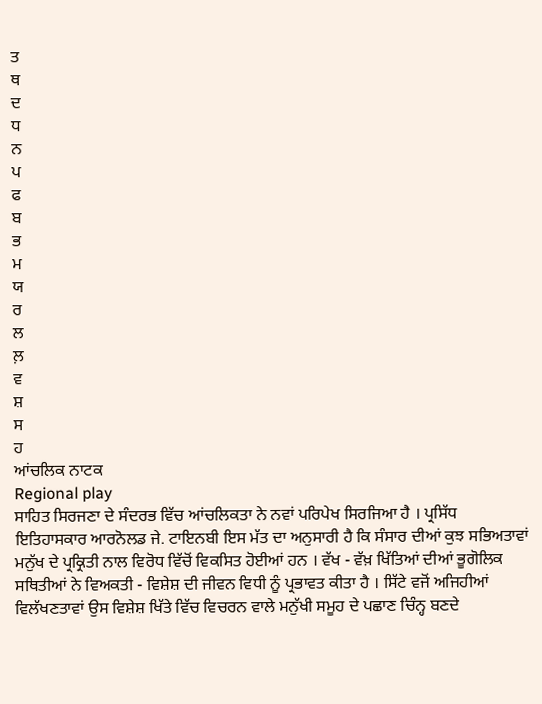ਤ
ਥ
ਦ
ਧ
ਨ
ਪ
ਫ
ਬ
ਭ
ਮ
ਯ
ਰ
ਲ
ਲ਼
ਵ
ਸ਼
ਸ
ਹ
ਆਂਚਲਿਕ ਨਾਟਕ
Regional play
ਸਾਹਿਤ ਸਿਰਜਣਾ ਦੇ ਸੰਦਰਭ ਵਿੱਚ ਆਂਚਲਿਕਤਾ ਨੇ ਨਵਾਂ ਪਰਿਪੇਖ ਸਿਰਜਿਆ ਹੈ । ਪ੍ਰਸਿੱਧ ਇਤਿਹਾਸਕਾਰ ਆਰਨੋਲਡ ਜੇ. ਟਾਇਨਬੀ ਇਸ ਮੱਤ ਦਾ ਅਨੁਸਾਰੀ ਹੈ ਕਿ ਸੰਸਾਰ ਦੀਆਂ ਕੁਝ ਸਭਿਅਤਾਵਾਂ ਮਨੁੱਖ ਦੇ ਪ੍ਰਕ੍ਰਿਤੀ ਨਾਲ ਵਿਰੋਧ ਵਿੱਚੋਂ ਵਿਕਸਿਤ ਹੋਈਆਂ ਹਨ । ਵੱਖ - ਵੱਖ਼ ਖਿੱਤਿਆਂ ਦੀਆਂ ਭੂਗੋਲਿਕ ਸਥਿਤੀਆਂ ਨੇ ਵਿਅਕਤੀ - ਵਿਸ਼ੇਸ਼ ਦੀ ਜੀਵਨ ਵਿਧੀ ਨੂੰ ਪ੍ਰਭਾਵਤ ਕੀਤਾ ਹੈ । ਸਿੱਟੇ ਵਜੋਂ ਅਜਿਹੀਆਂ ਵਿਲੱਖਣਤਾਵਾਂ ਉਸ ਵਿਸ਼ੇਸ਼ ਖਿੱਤੇ ਵਿੱਚ ਵਿਚਰਨ ਵਾਲੇ ਮਨੁੱਖੀ ਸਮੂਹ ਦੇ ਪਛਾਣ ਚਿੰਨ੍ਹ ਬਣਦੇ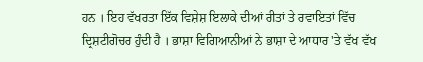ਹਨ । ਇਹ ਵੱਖਰਤਾ ਇੱਕ ਵਿਸ਼ੇਸ਼ ਇਲਾਕੇ ਦੀਆਂ ਰੀਤਾਂ ਤੇ ਰਵਾਇਤਾਂ ਵਿੱਚ ਦ੍ਰਿਸ਼ਟੀਗੋਚਰ ਹੁੰਦੀ ਹੈ । ਭਾਸ਼ਾ ਵਿਗਿਆਨੀਆਂ ਨੇ ਭਾਸ਼ਾ ਦੇ ਆਧਾਰ 'ਤੇ ਵੱਖ ਵੱਖ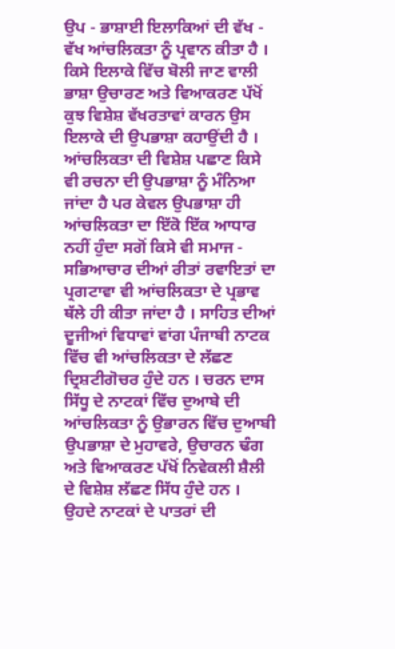ਉਪ - ਭਾਸ਼ਾਈ ਇਲਾਕਿਆਂ ਦੀ ਵੱਖ - ਵੱਖ ਆਂਚਲਿਕਤਾ ਨੂੰ ਪ੍ਰਵਾਨ ਕੀਤਾ ਹੈ । ਕਿਸੇ ਇਲਾਕੇ ਵਿੱਚ ਬੋਲੀ ਜਾਣ ਵਾਲੀ ਭਾਸ਼ਾ ਉਚਾਰਣ ਅਤੇ ਵਿਆਕਰਣ ਪੱਖੋਂ ਕੁਝ ਵਿਸ਼ੇਸ਼ ਵੱਖਰਤਾਵਾਂ ਕਾਰਨ ਉਸ ਇਲਾਕੇ ਦੀ ਉਪਭਾਸ਼ਾ ਕਹਾਉਂਦੀ ਹੈ । ਆਂਚਲਿਕਤਾ ਦੀ ਵਿਸ਼ੇਸ਼ ਪਛਾਣ ਕਿਸੇ ਵੀ ਰਚਨਾ ਦੀ ਉਪਭਾਸ਼ਾ ਨੂੰ ਮੰਨਿਆ ਜਾਂਦਾ ਹੈ ਪਰ ਕੇਵਲ ਉਪਭਾਸ਼ਾ ਹੀ ਆਂਚਲਿਕਤਾ ਦਾ ਇੱਕੋ ਇੱਕ ਆਧਾਰ ਨਹੀਂ ਹੁੰਦਾ ਸਗੋਂ ਕਿਸੇ ਵੀ ਸਮਾਜ - ਸਭਿਆਚਾਰ ਦੀਆਂ ਰੀਤਾਂ ਰਵਾਇਤਾਂ ਦਾ ਪ੍ਰਗਟਾਵਾ ਵੀ ਆਂਚਲਿਕਤਾ ਦੇ ਪ੍ਰਭਾਵ ਥੱਲੇ ਹੀ ਕੀਤਾ ਜਾਂਦਾ ਹੈ । ਸਾਹਿਤ ਦੀਆਂ ਦੂਜੀਆਂ ਵਿਧਾਵਾਂ ਵਾਂਗ ਪੰਜਾਬੀ ਨਾਟਕ ਵਿੱਚ ਵੀ ਆਂਚਲਿਕਤਾ ਦੇ ਲੱਛਣ ਦ੍ਰਿਸ਼ਟੀਗੋਚਰ ਹੁੰਦੇ ਹਨ । ਚਰਨ ਦਾਸ ਸਿੱਧੂ ਦੇ ਨਾਟਕਾਂ ਵਿੱਚ ਦੁਆਬੇ ਦੀ ਆਂਚਲਿਕਤਾ ਨੂੰ ਉਭਾਰਨ ਵਿੱਚ ਦੁਆਬੀ ਉਪਭਾਸ਼ਾ ਦੇ ਮੁਹਾਵਰੇ, ਉਚਾਰਨ ਢੰਗ ਅਤੇ ਵਿਆਕਰਣ ਪੱਖੋਂ ਨਿਵੇਕਲੀ ਸ਼ੈਲੀ ਦੇ ਵਿਸ਼ੇਸ਼ ਲੱਛਣ ਸਿੱਧ ਹੁੰਦੇ ਹਨ । ਉਹਦੇ ਨਾਟਕਾਂ ਦੇ ਪਾਤਰਾਂ ਦੀ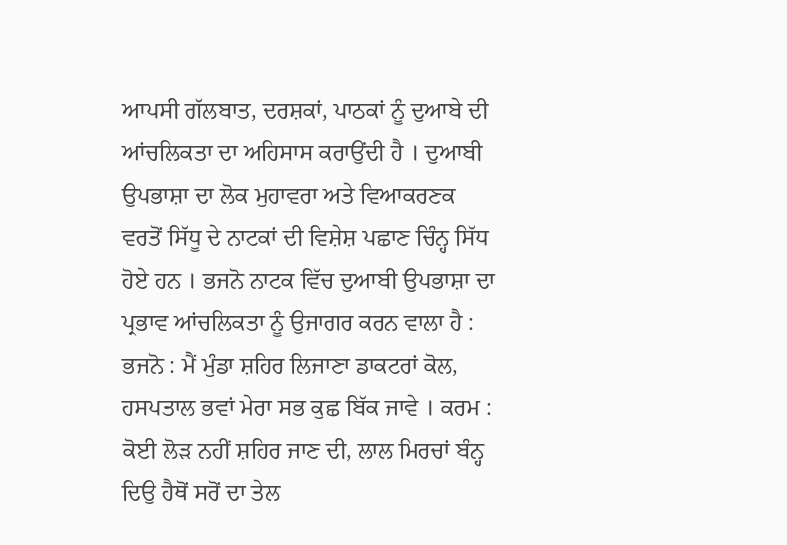ਆਪਸੀ ਗੱਲਬਾਤ, ਦਰਸ਼ਕਾਂ, ਪਾਠਕਾਂ ਨੂੰ ਦੁਆਬੇ ਦੀ ਆਂਚਲਿਕਤਾ ਦਾ ਅਹਿਸਾਸ ਕਰਾਉਂਦੀ ਹੈ । ਦੁਆਬੀ ਉਪਭਾਸ਼ਾ ਦਾ ਲੋਕ ਮੁਹਾਵਰਾ ਅਤੇ ਵਿਆਕਰਣਕ ਵਰਤੋਂ ਸਿੱਧੂ ਦੇ ਨਾਟਕਾਂ ਦੀ ਵਿਸ਼ੇਸ਼ ਪਛਾਣ ਚਿੰਨ੍ਹ ਸਿੱਧ ਹੋਏ ਹਨ । ਭਜਨੋ ਨਾਟਕ ਵਿੱਚ ਦੁਆਬੀ ਉਪਭਾਸ਼ਾ ਦਾ ਪ੍ਰਭਾਵ ਆਂਚਲਿਕਤਾ ਨੂੰ ਉਜਾਗਰ ਕਰਨ ਵਾਲਾ ਹੈ : ਭਜਨੋ : ਮੈਂ ਮੁੰਡਾ ਸ਼ਹਿਰ ਲਿਜਾਣਾ ਡਾਕਟਰਾਂ ਕੋਲ, ਹਸਪਤਾਲ ਭਵਾਂ ਮੇਰਾ ਸਭ ਕੁਛ ਬਿੱਕ ਜਾਵੇ । ਕਰਮ : ਕੋਈ ਲੋੜ ਨਹੀਂ ਸ਼ਹਿਰ ਜਾਣ ਦੀ, ਲਾਲ ਮਿਰਚਾਂ ਬੰਨ੍ਹ ਦਿਉ ਹੈਥੋਂ ਸਰੋਂ ਦਾ ਤੇਲ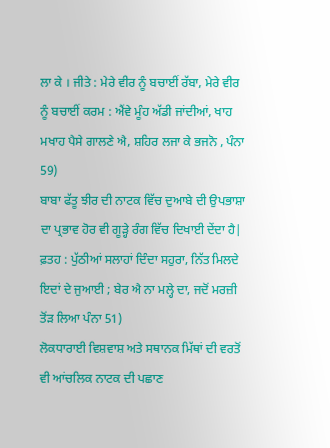ਲਾ ਕੇ । ਜੀਤੇ : ਮੇਰੇ ਵੀਰ ਨੂੰ ਬਚਾਈਂ ਰੱਬਾ, ਮੇਰੇ ਵੀਰ ਨੂੰ ਬਚਾਈਂ ਕਰਮ : ਐਂਵੇ ਮੂੰਹ ਅੱਡੀ ਜਾਂਦੀਆਂ, ਖਾਹ ਮਖਾਹ ਪੈਸੇ ਗਾਲਣੇ ਐ, ਸ਼ਹਿਰ ਲਜਾ ਕੇ ਭਜਨੋ , ਪੰਨਾ 59)
ਬਾਬਾ ਫੱਤੂ ਝੀਰ ਦੀ ਨਾਟਕ ਵਿੱਚ ਦੁਆਬੇ ਦੀ ਉਪਭਾਸ਼ਾ ਦਾ ਪ੍ਰਭਾਵ ਹੋਰ ਵੀ ਗੂੜ੍ਹੇ ਰੰਗ ਵਿੱਚ ਦਿਖਾਈ ਦੇਂਦਾ ਹੈ|
ਫ਼ਤਹ : ਪੁੱਠੀਆਂ ਸਲਾਹਾਂ ਦਿੰਦਾ ਸਹੁਰਾ, ਨਿੱਤ ਮਿਲਦੇ ਇਦਾਂ ਦੇ ਜੁਆਈ ; ਬੇਰ ਐ ਨਾ ਮਲ੍ਹੇ ਦਾ, ਜਦੋਂ ਮਰਜ਼ੀ ਤੋਂੜ ਲਿਆ ਪੰਨਾ 51)
ਲੋਕਧਾਰਾਈ ਵਿਸ਼ਵਾਸ਼ ਅਤੇ ਸਥਾਨਕ ਮਿੱਥਾਂ ਦੀ ਵਰਤੋਂ ਵੀ ਆਂਚਲਿਕ ਨਾਟਕ ਦੀ ਪਛਾਣ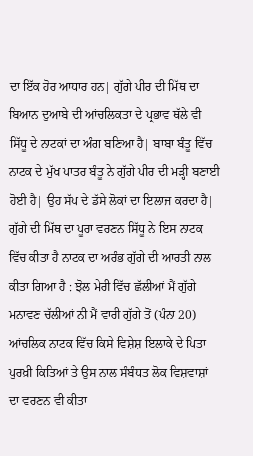ਦਾ ਇੱਕ ਹੋਰ ਆਧਾਰ ਹਨ| ਗੁੱਗੇ ਪੀਰ ਦੀ ਮਿੱਥ ਦਾ ਬਿਆਨ ਦੁਆਬੇ ਦੀ ਆਂਚਲਿਕਤਾ ਦੇ ਪ੍ਰਭਾਵ ਥੱਲੇ ਵੀ ਸਿੱਧੂ ਦੇ ਨਾਟਕਾਂ ਦਾ ਅੰਗ ਬਣਿਆ ਹੈ| ਬਾਬਾ ਬੰਤੂ ਵਿੱਚ ਨਾਟਕ ਦੇ ਮੁੱਖ ਪਾਤਰ ਬੰਤੂ ਨੇ ਗੁੱਗੇ ਪੀਰ ਦੀ ਮੜ੍ਹੀ ਬਣਾਈ ਹੋਈ ਹੈ| ਉਹ ਸੱਪ ਦੇ ਡੱਸੇ ਲੋਕਾਂ ਦਾ ਇਲਾਜ ਕਰਦਾ ਹੈ| ਗੁੱਗੇ ਦੀ ਮਿੱਥ ਦਾ ਪੂਰਾ ਵਰਣਨ ਸਿੱਧੂ ਨੇ ਇਸ ਨਾਟਕ ਵਿੱਚ ਕੀਤਾ ਹੈ ਨਾਟਕ ਦਾ ਅਰੰਭ ਗੁੱਗੇ ਦੀ ਆਰਤੀ ਨਾਲ ਕੀਤਾ ਗਿਆ ਹੈ : ਝੋਲ ਮੇਰੀ ਵਿੱਚ ਛੱਲੀਆਂ ਮੈਂ ਗੁੱਗੇ ਮਨਾਵਣ ਚੱਲੀਆਂ ਨੀ ਮੈਂ ਵਾਰੀ ਗੁੱਗੇ ਤੋਂ (ਪੰਨਾ 20)
ਆਂਚਲਿਕ ਨਾਟਕ ਵਿੱਚ ਕਿਸੇ ਵਿਸ਼ੇਸ਼ ਇਲਾਕੇ ਦੇ ਪਿਤਾ ਪੁਰਖ਼ੀ ਕਿਤਿਆਂ ਤੇ ਉਸ ਨਾਲ ਸੰਬੰਧਤ ਲੋਕ ਵਿਸ਼ਵਾਸ਼ਾਂ ਦਾ ਵਰਣਨ ਵੀ ਕੀਤਾ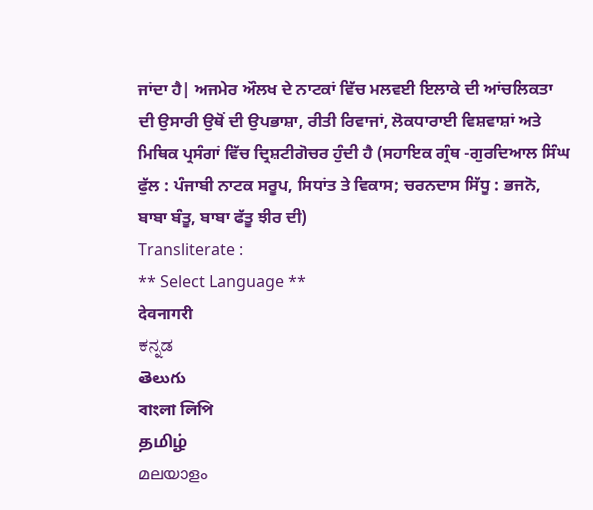ਜਾਂਦਾ ਹੈ| ਅਜਮੇਰ ਔਲਖ ਦੇ ਨਾਟਕਾਂ ਵਿੱਚ ਮਲਵਈ ਇਲਾਕੇ ਦੀ ਆਂਚਲਿਕਤਾ ਦੀ ਉਸਾਰੀ ਉਥੋਂ ਦੀ ਉਪਭਾਸ਼ਾ, ਰੀਤੀ ਰਿਵਾਜਾਂ, ਲੋਕਧਾਰਾਈ ਵਿਸ਼ਵਾਸ਼ਾਂ ਅਤੇ ਮਿਥਿਕ ਪ੍ਰਸੰਗਾਂ ਵਿੱਚ ਦ੍ਰਿਸ਼ਟੀਗੋਚਰ ਹੁੰਦੀ ਹੈ (ਸਹਾਇਕ ਗ੍ਰੰਥ -ਗੁਰਦਿਆਲ ਸਿੰਘ ਫੁੱਲ : ਪੰਜਾਬੀ ਨਾਟਕ ਸਰੂਪ, ਸਿਧਾਂਤ ਤੇ ਵਿਕਾਸ; ਚਰਨਦਾਸ ਸਿੱਧੂ : ਭਜਨੋ, ਬਾਬਾ ਬੰਤੂ, ਬਾਬਾ ਫੱਤੂ ਝੀਰ ਦੀ)
Transliterate :
** Select Language **
देवनागरी
ಕನ್ನಡ
తెలుగు
বাংলা লিপি
தமிழ்
മലയാളം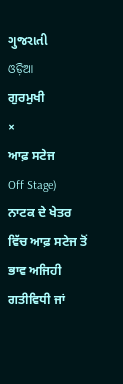ગુજરાતી
ଓଡ଼ିଆ
ਗੁਰਮੁਖੀ
×
ਆਫ਼ ਸਟੇਜ
Off Stage)
ਨਾਟਕ ਦੇ ਖੇਤਰ ਵਿੱਚ ਆਫ਼ ਸਟੇਜ ਤੋਂ ਭਾਵ ਅਜਿਹੀ ਗਤੀਵਿਧੀ ਜਾਂ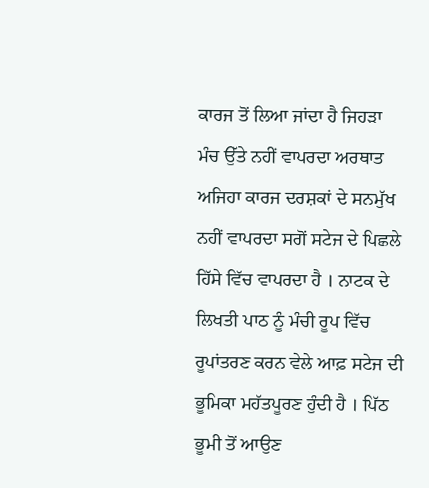ਕਾਰਜ ਤੋਂ ਲਿਆ ਜਾਂਦਾ ਹੈ ਜਿਹੜਾ ਮੰਚ ਉੱਤੇ ਨਹੀਂ ਵਾਪਰਦਾ ਅਰਥਾਤ ਅਜਿਹਾ ਕਾਰਜ ਦਰਸ਼ਕਾਂ ਦੇ ਸਨਮੁੱਖ ਨਹੀਂ ਵਾਪਰਦਾ ਸਗੋਂ ਸਟੇਜ ਦੇ ਪਿਛਲੇ ਹਿੱਸੇ ਵਿੱਚ ਵਾਪਰਦਾ ਹੈ । ਨਾਟਕ ਦੇ ਲਿਖਤੀ ਪਾਠ ਨੂੰ ਮੰਚੀ ਰੂਪ ਵਿੱਚ ਰੂਪਾਂਤਰਣ ਕਰਨ ਵੇਲੇ ਆਫ਼ ਸਟੇਜ ਦੀ ਭੂਮਿਕਾ ਮਹੱਤਪੂਰਣ ਹੁੰਦੀ ਹੈ । ਪਿੱਠ ਭੂਮੀ ਤੋਂ ਆਉਣ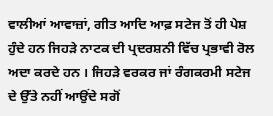ਵਾਲੀਆਂ ਆਵਾਜ਼ਾਂ, ਗੀਤ ਆਦਿ ਆਫ਼ ਸਟੇਜ ਤੋਂ ਹੀ ਪੇਸ਼ ਹੁੰਦੇ ਹਨ ਜਿਹੜੇ ਨਾਟਕ ਦੀ ਪ੍ਰਦਰਸ਼ਨੀ ਵਿੱਚ ਪ੍ਰਭਾਵੀ ਰੋਲ ਅਦਾ ਕਰਦੇ ਹਨ । ਜਿਹੜੇ ਵਰਕਰ ਜਾਂ ਰੰਗਕਰਮੀ ਸਟੇਜ ਦੇ ਉੱਤੇ ਨਹੀਂ ਆਉਂਦੇ ਸਗੋਂ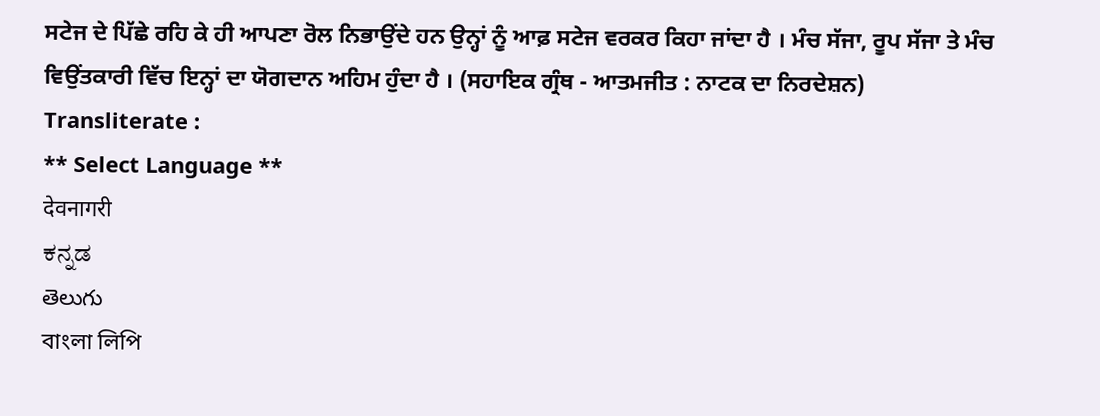ਸਟੇਜ ਦੇ ਪਿੱਛੇ ਰਹਿ ਕੇ ਹੀ ਆਪਣਾ ਰੋਲ ਨਿਭਾਉਂਦੇ ਹਨ ਉਨ੍ਹਾਂ ਨੂੰ ਆਫ਼ ਸਟੇਜ ਵਰਕਰ ਕਿਹਾ ਜਾਂਦਾ ਹੈ । ਮੰਚ ਸੱਜਾ, ਰੂਪ ਸੱਜਾ ਤੇ ਮੰਚ ਵਿਉਂਤਕਾਰੀ ਵਿੱਚ ਇਨ੍ਹਾਂ ਦਾ ਯੋਗਦਾਨ ਅਹਿਮ ਹੁੰਦਾ ਹੈ । (ਸਹਾਇਕ ਗ੍ਰੰਥ - ਆਤਮਜੀਤ : ਨਾਟਕ ਦਾ ਨਿਰਦੇਸ਼ਨ)
Transliterate :
** Select Language **
देवनागरी
ಕನ್ನಡ
తెలుగు
বাংলা লিপি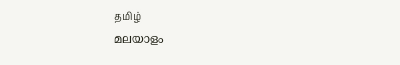தமிழ்
മലയാളം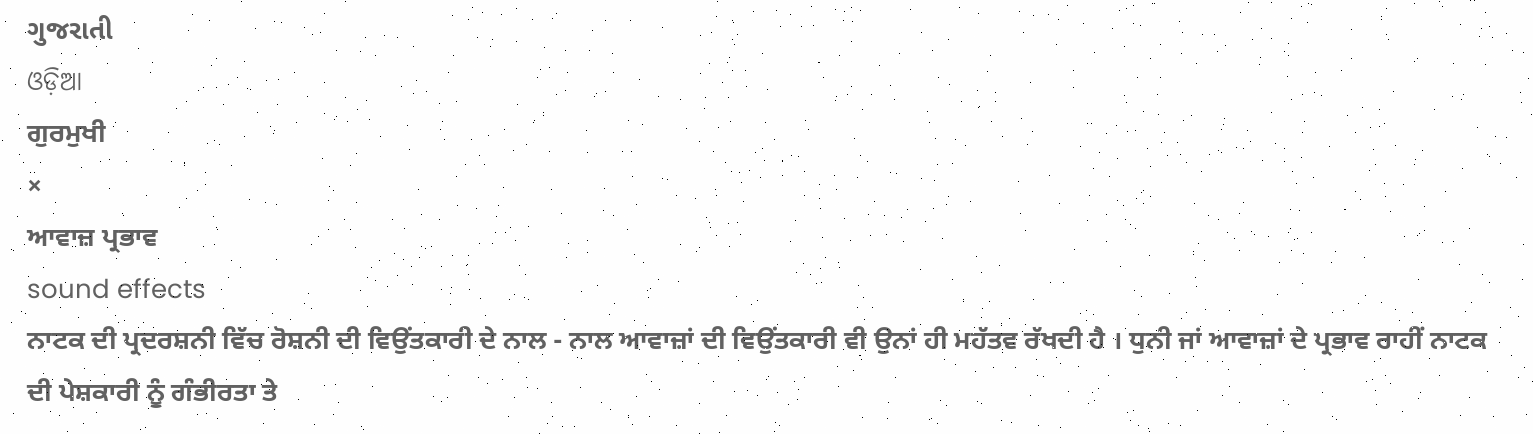ગુજરાતી
ଓଡ଼ିଆ
ਗੁਰਮੁਖੀ
×
ਆਵਾਜ਼ ਪ੍ਰਭਾਵ
sound effects
ਨਾਟਕ ਦੀ ਪ੍ਰਦਰਸ਼ਨੀ ਵਿੱਚ ਰੋਸ਼ਨੀ ਦੀ ਵਿਉਂਤਕਾਰੀ ਦੇ ਨਾਲ - ਨਾਲ ਆਵਾਜ਼ਾਂ ਦੀ ਵਿਉਂਤਕਾਰੀ ਵੀ ਉਨਾਂ ਹੀ ਮਹੱਤਵ ਰੱਖਦੀ ਹੈ । ਧੁਨੀ ਜਾਂ ਆਵਾਜ਼ਾਂ ਦੇ ਪ੍ਰਭਾਵ ਰਾਹੀਂ ਨਾਟਕ ਦੀ ਪੇਸ਼ਕਾਰੀ ਨੂੰ ਗੰਭੀਰਤਾ ਤੇ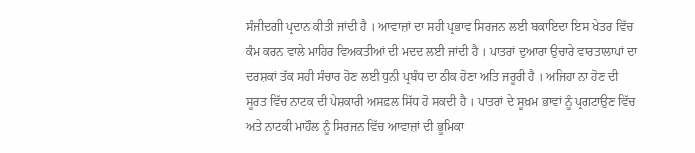ਸੰਜੀਦਗੀ ਪ੍ਰਦਾਨ ਕੀਤੀ ਜਾਂਦੀ ਹੈ । ਆਵਾਜ਼ਾਂ ਦਾ ਸਹੀ ਪ੍ਰਭਾਵ ਸਿਰਜਨ ਲਈ ਬਕਾਇਦਾ ਇਸ ਖੇਤਰ ਵਿੱਚ ਕੰਮ ਕਰਨ ਵਾਲੇ ਮਾਹਿਰ ਵਿਅਕਤੀਆਂ ਦੀ ਮਦਦ ਲਈ ਜਾਂਦੀ ਹੈ । ਪਾਤਰਾਂ ਦੁਆਰਾ ਉਚਾਰੇ ਵਾਰਤਾਲਾਪਾਂ ਦਾ ਦਰਸ਼ਕਾਂ ਤੱਕ ਸਹੀ ਸੰਚਾਰ ਹੋਣ ਲਈ ਧੁਨੀ ਪ੍ਰਬੰਧ ਦਾ ਠੀਕ ਹੋਣਾ ਅਤਿ ਜਰੂਰੀ ਹੈ । ਅਜਿਹਾ ਨਾ ਹੋਣ ਦੀ ਸੂਰਤ ਵਿੱਚ ਨਾਟਕ ਦੀ ਪੇਸ਼ਕਾਰੀ ਅਸਫ਼ਲ ਸਿੱਧ ਹੋ ਸਕਦੀ ਹੈ । ਪਾਤਰਾਂ ਦੇ ਸੂਖ਼ਮ ਭਾਵਾਂ ਨੂੰ ਪ੍ਰਗਟਾਉਣ ਵਿੱਚ ਅਤੇ ਨਾਟਕੀ ਮਾਹੌਲ ਨੂੰ ਸਿਰਜਨ ਵਿੱਚ ਆਵਾਜ਼ਾਂ ਦੀ ਭੂਮਿਕਾ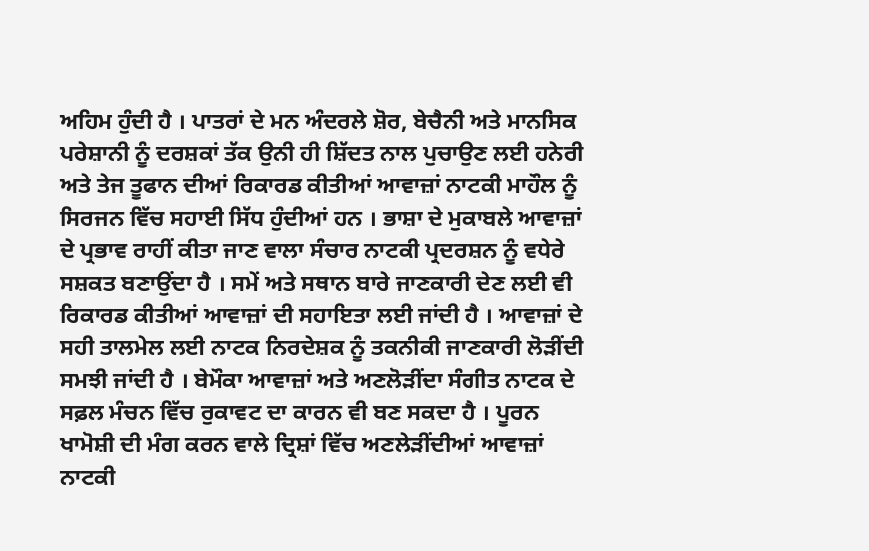ਅਹਿਮ ਹੁੰਦੀ ਹੈ । ਪਾਤਰਾਂ ਦੇ ਮਨ ਅੰਦਰਲੇ ਸ਼ੋਰ, ਬੇਚੈਨੀ ਅਤੇ ਮਾਨਸਿਕ ਪਰੇਸ਼ਾਨੀ ਨੂੰ ਦਰਸ਼ਕਾਂ ਤੱਕ ਉਨੀ ਹੀ ਸ਼ਿੱਦਤ ਨਾਲ ਪੁਚਾਉਣ ਲਈ ਹਨੇਰੀ ਅਤੇ ਤੇਜ ਤੂਫਾਨ ਦੀਆਂ ਰਿਕਾਰਡ ਕੀਤੀਆਂ ਆਵਾਜ਼ਾਂ ਨਾਟਕੀ ਮਾਹੌਲ ਨੂੰ ਸਿਰਜਨ ਵਿੱਚ ਸਹਾਈ ਸਿੱਧ ਹੁੰਦੀਆਂ ਹਨ । ਭਾਸ਼ਾ ਦੇ ਮੁਕਾਬਲੇ ਆਵਾਜ਼ਾਂ ਦੇ ਪ੍ਰਭਾਵ ਰਾਹੀਂ ਕੀਤਾ ਜਾਣ ਵਾਲਾ ਸੰਚਾਰ ਨਾਟਕੀ ਪ੍ਰਦਰਸ਼ਨ ਨੂੰ ਵਧੇਰੇ ਸਸ਼ਕਤ ਬਣਾਉਂਦਾ ਹੈ । ਸਮੇਂ ਅਤੇ ਸਥਾਨ ਬਾਰੇ ਜਾਣਕਾਰੀ ਦੇਣ ਲਈ ਵੀ ਰਿਕਾਰਡ ਕੀਤੀਆਂ ਆਵਾਜ਼ਾਂ ਦੀ ਸਹਾਇਤਾ ਲਈ ਜਾਂਦੀ ਹੈ । ਆਵਾਜ਼ਾਂ ਦੇ ਸਹੀ ਤਾਲਮੇਲ ਲਈ ਨਾਟਕ ਨਿਰਦੇਸ਼ਕ ਨੂੰ ਤਕਨੀਕੀ ਜਾਣਕਾਰੀ ਲੋੜੀਂਦੀ ਸਮਝੀ ਜਾਂਦੀ ਹੈ । ਬੇਮੌਕਾ ਆਵਾਜ਼ਾਂ ਅਤੇ ਅਣਲੋੜੀਂਦਾ ਸੰਗੀਤ ਨਾਟਕ ਦੇ ਸਫ਼ਲ ਮੰਚਨ ਵਿੱਚ ਰੁਕਾਵਟ ਦਾ ਕਾਰਨ ਵੀ ਬਣ ਸਕਦਾ ਹੈ । ਪੂਰਨ ਖਾਮੋਸ਼ੀ ਦੀ ਮੰਗ ਕਰਨ ਵਾਲੇ ਦ੍ਰਿਸ਼ਾਂ ਵਿੱਚ ਅਣਲੇੜੀਂਦੀਆਂ ਆਵਾਜ਼ਾਂ ਨਾਟਕੀ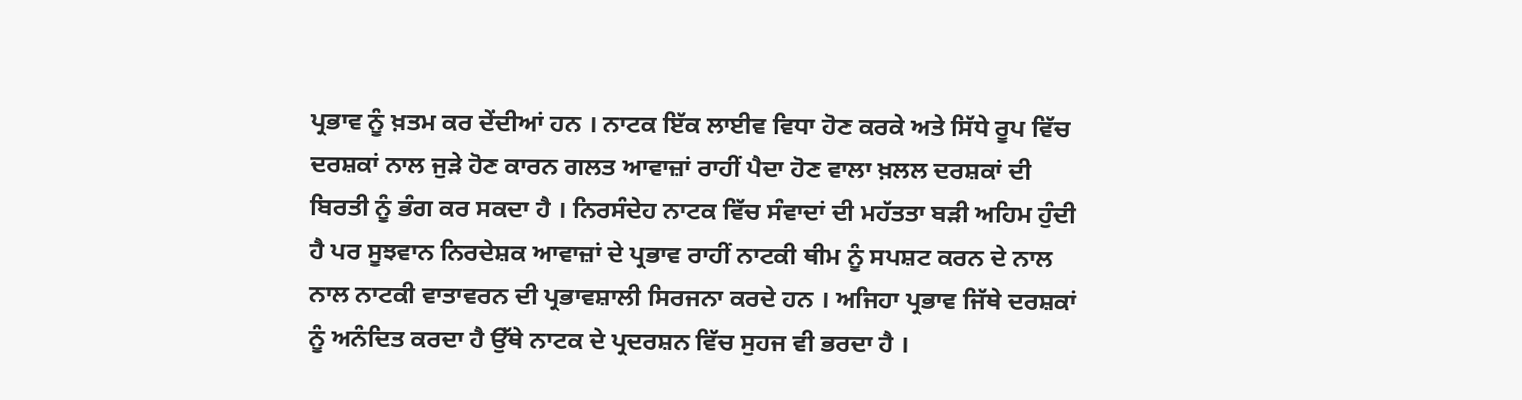ਪ੍ਰਭਾਵ ਨੂੰ ਖ਼ਤਮ ਕਰ ਦੇਂਦੀਆਂ ਹਨ । ਨਾਟਕ ਇੱਕ ਲਾਈਵ ਵਿਧਾ ਹੋਣ ਕਰਕੇ ਅਤੇ ਸਿੱਧੇ ਰੂਪ ਵਿੱਚ ਦਰਸ਼ਕਾਂ ਨਾਲ ਜੁੜੇ ਹੋਣ ਕਾਰਨ ਗਲਤ ਆਵਾਜ਼ਾਂ ਰਾਹੀਂ ਪੈਦਾ ਹੋਣ ਵਾਲਾ ਖ਼ਲਲ ਦਰਸ਼ਕਾਂ ਦੀ ਬਿਰਤੀ ਨੂੰ ਭੰਗ ਕਰ ਸਕਦਾ ਹੈ । ਨਿਰਸੰਦੇਹ ਨਾਟਕ ਵਿੱਚ ਸੰਵਾਦਾਂ ਦੀ ਮਹੱਤਤਾ ਬੜੀ ਅਹਿਮ ਹੁੰਦੀ ਹੈ ਪਰ ਸੂਝਵਾਨ ਨਿਰਦੇਸ਼ਕ ਆਵਾਜ਼ਾਂ ਦੇ ਪ੍ਰਭਾਵ ਰਾਹੀਂ ਨਾਟਕੀ ਥੀਮ ਨੂੰ ਸਪਸ਼ਟ ਕਰਨ ਦੇ ਨਾਲ ਨਾਲ ਨਾਟਕੀ ਵਾਤਾਵਰਨ ਦੀ ਪ੍ਰਭਾਵਸ਼ਾਲੀ ਸਿਰਜਨਾ ਕਰਦੇ ਹਨ । ਅਜਿਹਾ ਪ੍ਰਭਾਵ ਜਿੱਥੇ ਦਰਸ਼ਕਾਂ ਨੂੰ ਅਨੰਦਿਤ ਕਰਦਾ ਹੈ ਉੱਥੇ ਨਾਟਕ ਦੇ ਪ੍ਰਦਰਸ਼ਨ ਵਿੱਚ ਸੁਹਜ ਵੀ ਭਰਦਾ ਹੈ ।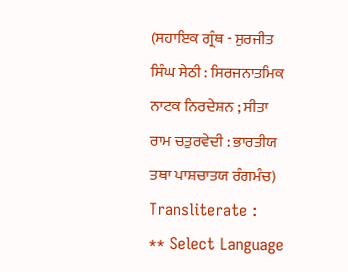(ਸਹਾਇਕ ਗ੍ਰੰਥ - ਸੁਰਜੀਤ ਸਿੰਘ ਸੇਠੀ : ਸਿਰਜਨਾਤਮਿਕ ਨਾਟਕ ਨਿਰਦੇਸ਼ਨ ; ਸੀਤਾ ਰਾਮ ਚਤੁਰਵੇਦੀ : ਭਾਰਤੀਯ ਤਥਾ ਪਾਸ਼ਚਾਤਯ ਰੰਗਮੰਚ)
Transliterate :
** Select Language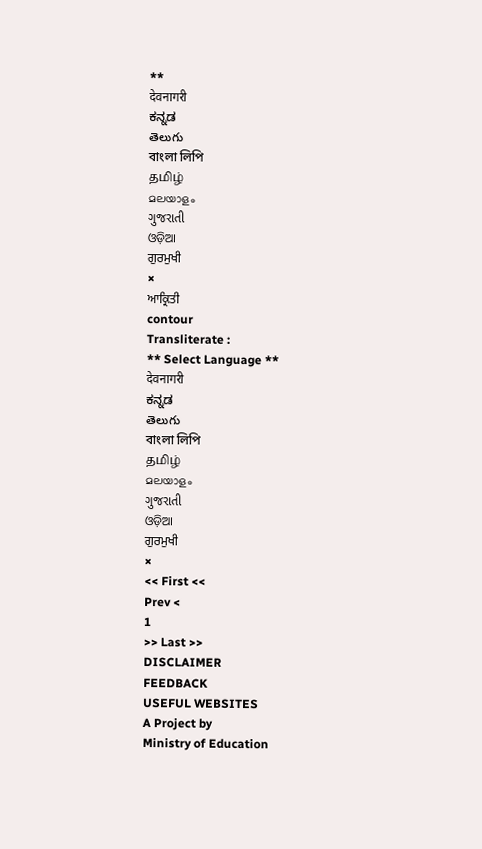**
देवनागरी
ಕನ್ನಡ
తెలుగు
বাংলা লিপি
தமிழ்
മലയാളം
ગુજરાતી
ଓଡ଼ିଆ
ਗੁਰਮੁਖੀ
×
ਆਕ੍ਰਿਤੀ
contour
Transliterate :
** Select Language **
देवनागरी
ಕನ್ನಡ
తెలుగు
বাংলা লিপি
தமிழ்
മലയാളം
ગુજરાતી
ଓଡ଼ିଆ
ਗੁਰਮੁਖੀ
×
<< First <<
Prev <
1
>> Last >>
DISCLAIMER
FEEDBACK
USEFUL WEBSITES
A Project by
Ministry of Education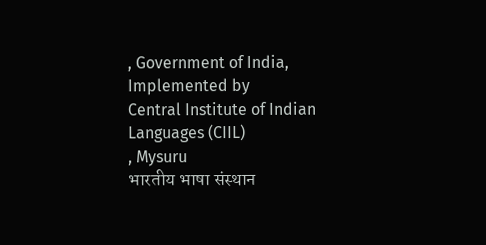, Government of India, Implemented by
Central Institute of Indian Languages (CIIL)
, Mysuru
भारतीय भाषा संस्थान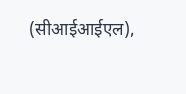(सीआईआईएल),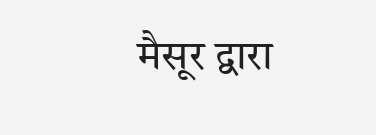मैसूर द्वारा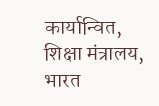कार्यान्वित, शिक्षा मंत्रालय, भारत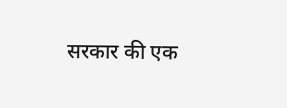सरकार की एक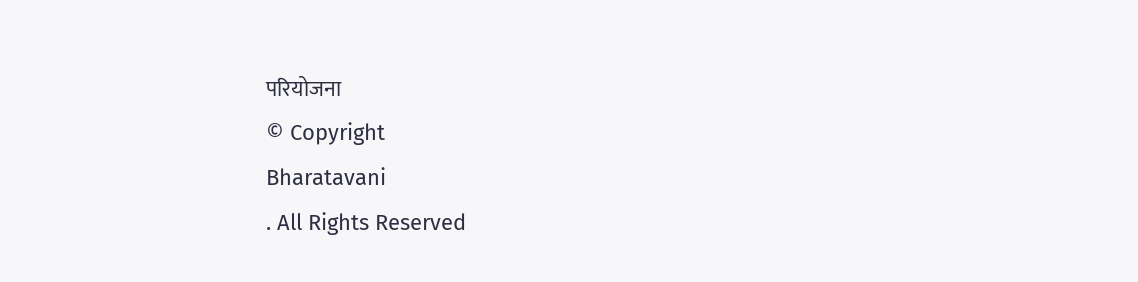परियोजना
© Copyright
Bharatavani
. All Rights Reserved